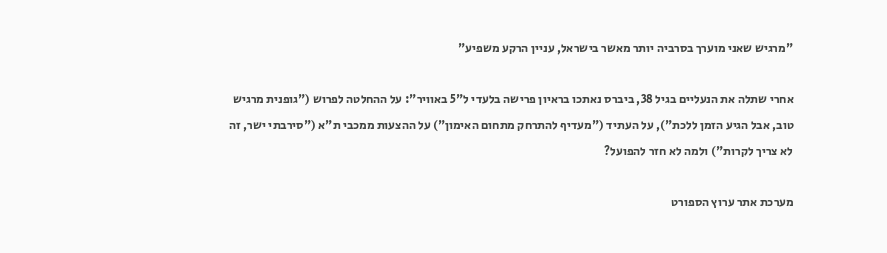"מרגיש שאני מוערך בסרביה יותר מאשר בישראל, עניין הרקע משפיע"

אחרי שתלה את הנעליים בגיל 38, ביברס נאתכו בראיון פרישה בלעדי ל"5 באוויר": על ההחלטה לפרוש ("גופנית מרגיש טוב, אבל הגיע הזמן ללכת"), על העתיד ("מעדיף להתרחק מתחום האימון") על ההצעות ממכבי ת"א ("סירבתי ישר, זה לא צריך לקרות") ולמה לא חזר להפועל?

מערכת אתר ערוץ הספורט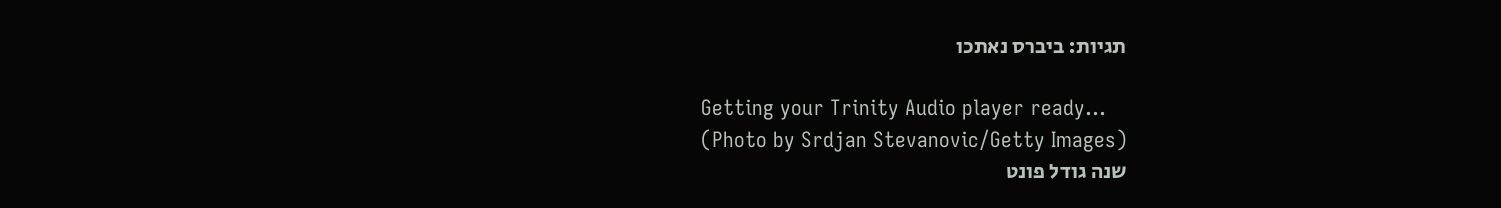תגיות: ביברס נאתכו

Getting your Trinity Audio player ready...
(Photo by Srdjan Stevanovic/Getty Images)
שנה גודל פונט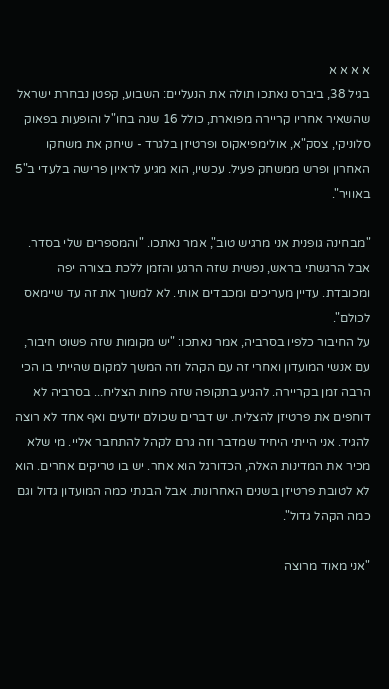א א א א
בגיל 38, ביברס נאתכו תולה את הנעליים: השבוע, קפטן נבחרת ישראל שהשאיר אחריו קריירה מפוארת, כולל 16 שנה בחו"ל והופעות בפאוק סלוניקי, צסק"א, אולימפיאקוס ופרטיזן בלגרד - שיחק את משחקו האחרון ופרש ממשחק פעיל. עכשיו, הוא מגיע לראיון פרישה בלעדי ב"5 באוויר".

"מבחינה גופנית אני מרגיש טוב", אמר נאתכו. "והמספרים שלי בסדר. אבל הרגשתי בראש, נפשית שזה הרגע והזמן ללכת בצורה יפה ומכובדת. עדיין מעריכים ומכבדים אותי. לא למשוך את זה עד שיימאס לכולם".
על החיבור כלפיו בסרביה, אמר נאתכו: "יש מקומות שזה פשוט חיבור, עם אנשי המועדון ואחרי זה עם הקהל וזה המשך למקום שהייתי בו הכי הרבה זמן בקריירה. להגיע בתקופה שזה פחות הצליח... בסרביה לא דוחפים את פרטיזן להצליח. יש דברים שכולם יודעים ואף אחד לא רוצה להגיד. אני הייתי היחיד שמדבר וזה גרם לקהל להתחבר אליי. מי שלא מכיר את המדינות האלה, הכדורגל הוא אחר. יש בו טריקים אחרים. הוא לא לטובת פרטיזן בשנים האחרונות. אבל הבנתי כמה המועדון גדול וגם כמה הקהל גדול".

"אני מאוד מרוצה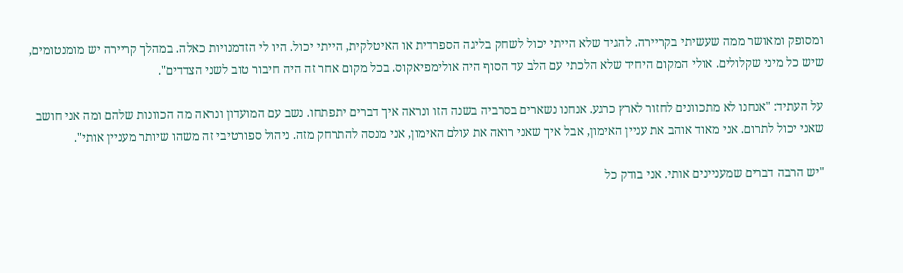ומסופק ומאושר ממה שעשיתי בקריירה. להגיד שלא הייתי יכול לשחק בליגה הספרדית או האיטלקית, הייתי יכול. היו לי הזדמנויות כאלה. במהלך קריירה יש מומנטומים, שיש כל מיני שקלולים. אולי המקום היחיד שלא הלכתי עם הלב עד הסוף היה אולימפיאקוס. בכל מקום אחר זה היה חיבור טוב לשני הצדדים".

על העתיד: "אנחנו לא מתכוונים לחזור לארץ כרגע. אנחנו נשארים בסרביה בשנה הזו ונראה איך דברים יתפתחו. נשב עם המועדון ונראה מה הכוונות שלהם ומה אני חושב שאני יכול לתרום. אני מאוד אוהב את עניין האימון, אבל איך שאני רואה את עולם האימון, אני מנסה להתרחק מזה. ניהול ספורטיבי זה משהו שיותר מעניין אותי".

"יש הרבה דברים שמעניינים אותי. אני בודק כל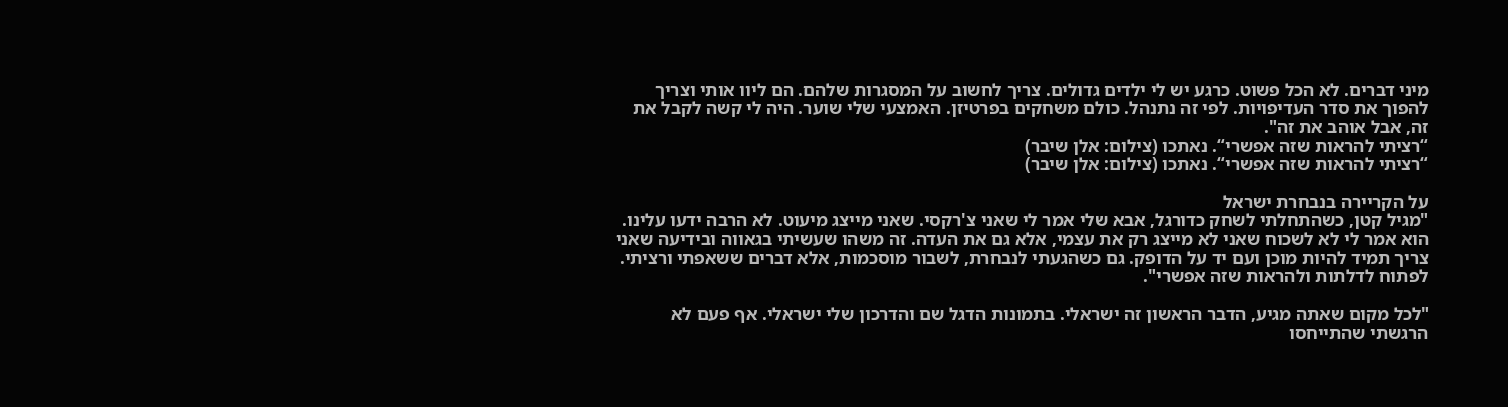מיני דברים. לא הכל פשוט. כרגע יש לי ילדים גדולים. צריך לחשוב על המסגרות שלהם. הם ליוו אותי וצריך להפוך את סדר העדיפויות. לפי זה נתנהל. כולם משחקים בפרטיזן. האמצעי שלי שוער. היה לי קשה לקבל את זה, אבל אוהב את זה".
“רציתי להראות שזה אפשרי“. נאתכו (צילום: אלן שיבר)
“רציתי להראות שזה אפשרי“. נאתכו (צילום: אלן שיבר)

על הקריירה בנבחרת ישראל
"מגיל קטן, כשהתחלתי לשחק כדורגל, אבא שלי אמר לי שאני צ'רקסי. שאני מייצג מיעוט. לא הרבה ידעו עלינו. הוא אמר לי לא לשכוח שאני לא מייצג רק את עצמי, אלא גם את העדה. זה משהו שעשיתי בגאווה ובידיעה שאני צריך תמיד להיות מוכן ועם יד על הדופק. גם כשהגעתי לנבחרת, לשבור מוסכמות, אלא דברים ששאפתי ורציתי. לפתוח לדלתות ולהראות שזה אפשרי".

"לכל מקום שאתה מגיע, הדבר הראשון זה ישראלי. בתמונות הדגל שם והדרכון שלי ישראלי. אף פעם לא הרגשתי שהתייחסו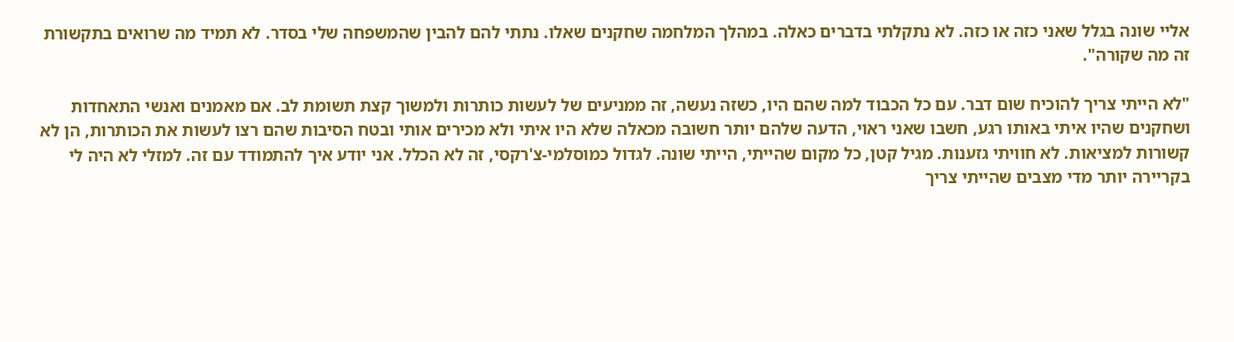אליי שונה בגלל שאני כזה או כזה. לא נתקלתי בדברים כאלה. במהלך המלחמה שחקנים שאלו. נתתי להם להבין שהמשפחה שלי בסדר. לא תמיד מה שרואים בתקשורת זה מה שקורה".

"לא הייתי צריך להוכיח שום דבר. עם כל הכבוד למה שהם היו, כשזה נעשה, זה ממניעים של לעשות כותרות ולמשוך קצת תשומת לב. אם מאמנים ואנשי התאחדות ושחקנים שהיו איתי באותו רגע, חשבו שאני ראוי, הדעה שלהם יותר חשובה מכאלה שלא היו איתי ולא מכירים אותי ובטח הסיבות שהם רצו לעשות את הכותרות, הן לא קשורות למציאות. לא חוויתי גזענות. מגיל קטן, כל מקום שהייתי, הייתי שונה. לגדול כמוסלמי-צ'רקסי, זה לא הכלל. אני יודע איך להתמודד עם זה. למזלי לא היה לי בקריירה יותר מדי מצבים שהייתי צריך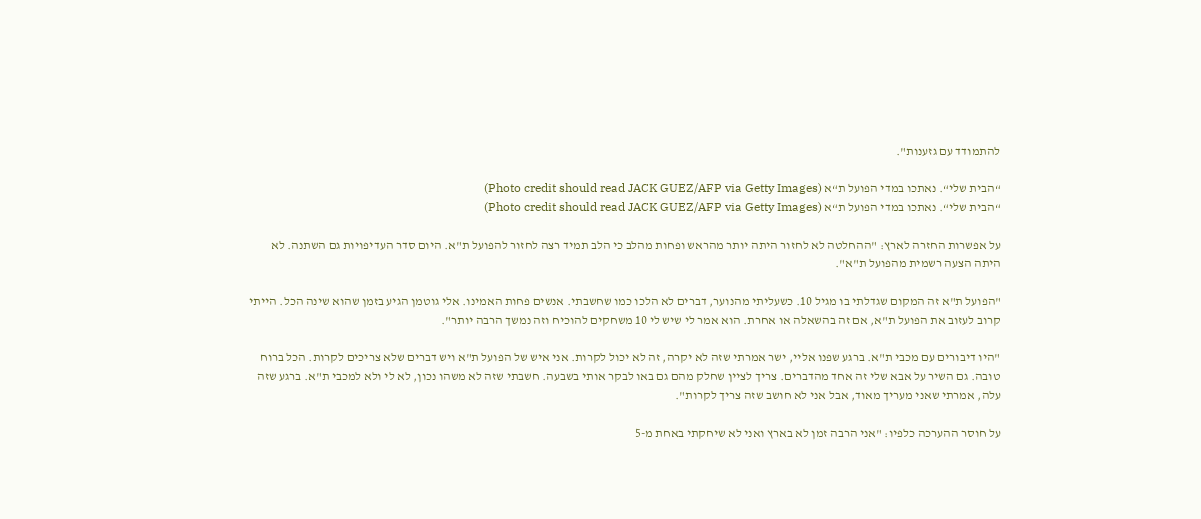להתמודד עם גזענות".

“הבית שלי“. נאתכו במדי הפועל ת“א (Photo credit should read JACK GUEZ/AFP via Getty Images)
“הבית שלי“. נאתכו במדי הפועל ת“א (Photo credit should read JACK GUEZ/AFP via Getty Images)

על אפשרות החזרה לארץ: "ההחלטה לא לחזור היתה יותר מהראש ופחות מהלב כי הלב תמיד רצה לחזור להפועל ת"א. היום סדר העדיפויות גם השתנה. לא היתה הצעה רשמית מהפועל ת"א".

"הפועל ת"א זה המקום שגדלתי בו מגיל 10. כשעליתי מהנוער, דברים לא הלכו כמו שחשבתי. אנשים פחות האמינו. אלי גוטמן הגיע בזמן שהוא שינה הכל. הייתי קרוב לעזוב את הפועל ת"א, אם זה בהשאלה או אחרת. הוא אמר לי שיש לי 10 משחקים להוכיח וזה נמשך הרבה יותר".

"היו דיבורים עם מכבי ת"א. ברגע שפנו אליי, ישר אמרתי שזה לא יקרה, זה לא יכול לקרות. אני איש של הפועל ת"א ויש דברים שלא צריכים לקרות. הכל ברוח טובה. גם השיר על אבא שלי זה אחד מהדברים. צריך לציין שחלק מהם גם באו לבקר אותי בשבעה. חשבתי שזה לא משהו נכון, לא לי ולא למכבי ת"א. ברגע שזה עלה, אמרתי שאני מעריך מאוד, אבל אני לא חושב שזה צריך לקרות".

על חוסר ההערכה כלפיו: "אני הרבה זמן לא בארץ ואני לא שיחקתי באחת מ-5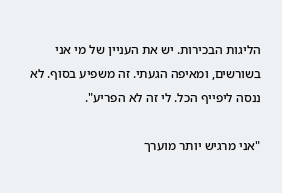הליגות הבכירות. יש את העניין של מי אני בשורשים, ומאיפה הגעתי. זה משפיע בסוף. לא ננסה ליפייף הכל. לי זה לא הפריע".

"אני מרגיש יותר מוערך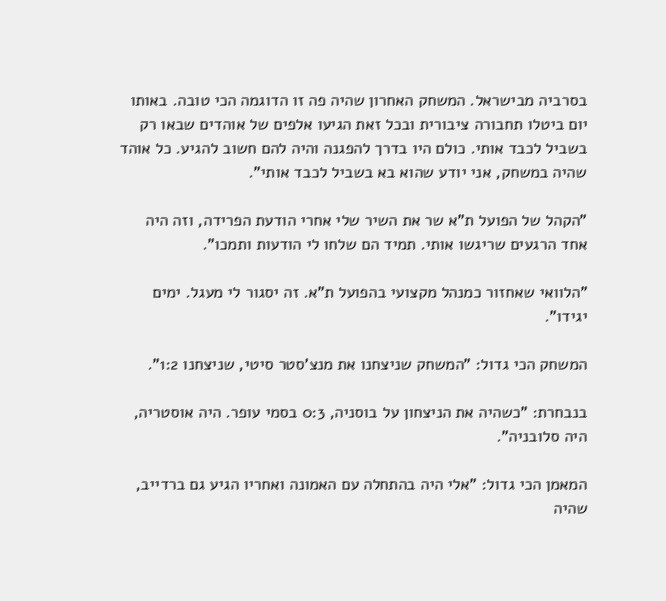בסרביה מבישראל. המשחק האחרון שהיה פה זו הדוגמה הכי טובה. באותו יום ביטלו תחבורה ציבורית ובכל זאת הגיעו אלפים של אוהדים שבאו רק בשביל לכבד אותי. כולם היו בדרך להפגנה והיה להם חשוב להגיע. כל אוהד שהיה במשחק, אני יודע שהוא בא בשביל לכבד אותי".

"הקהל של הפועל ת"א שר את השיר שלי אחרי הודעת הפרידה, וזה היה אחד הרגעים שריגשו אותי. תמיד הם שלחו לי הודעות ותמכו".

"הלוואי שאחזור כמנהל מקצועי בהפועל ת"א. זה יסגור לי מעגל. ימים יגידו".

המשחק הכי גדול: "המשחק שניצחנו את מנצ'סטר סיטי, שניצחנו 1:2".

בנבחרת: "כשהיה את הניצחון על בוסניה, 0:3 בסמי עופר. היה אוסטריה, היה סלובניה".

המאמן הכי גדול: "אלי היה בהתחלה עם האמונה ואחריו הגיע גם ברדייב, שהיה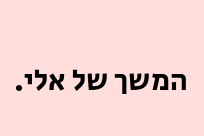המשך של אלי.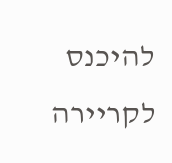להיכנס לקריירה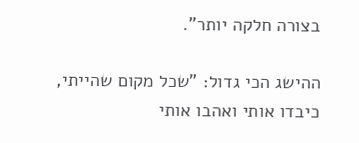בצורה חלקה יותר".

ההישג הכי גדול: "שכל מקום שהייתי, כיבדו אותי ואהבו אותי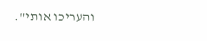והעריכו אותי".